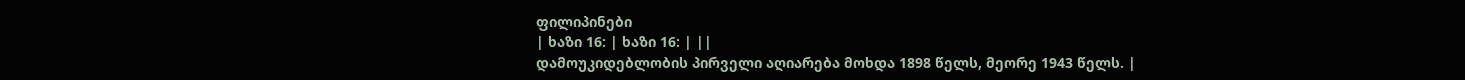ფილიპინები
| ხაზი 16: | ხაზი 16: | ||
დამოუკიდებლობის პირველი აღიარება მოხდა 1898 წელს, მეორე 1943 წელს. |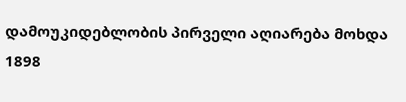დამოუკიდებლობის პირველი აღიარება მოხდა 1898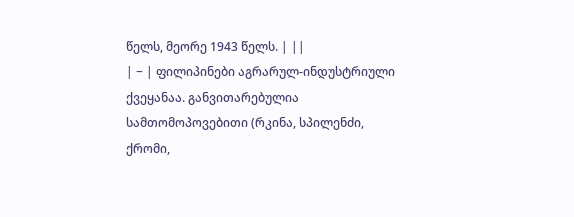წელს, მეორე 1943 წელს. | ||
| − | ფილიპინები აგრარულ-ინდუსტრიული ქვეყანაა. განვითარებულია სამთომოპოვებითი (რკინა, სპილენძი, ქრომი,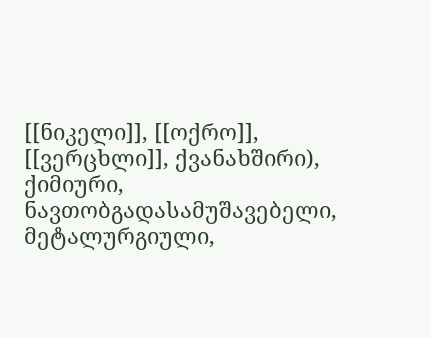[[ნიკელი]], [[ოქრო]], [[ვერცხლი]], ქვანახშირი), ქიმიური, ნავთობგადასამუშავებელი, მეტალურგიული,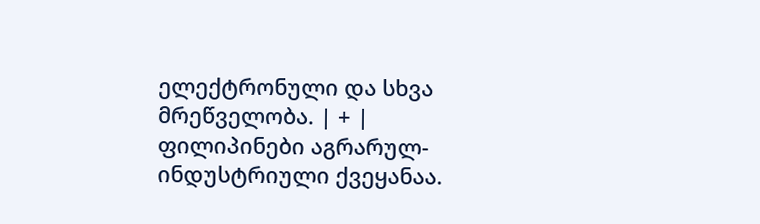ელექტრონული და სხვა მრეწველობა. | + | ფილიპინები აგრარულ-ინდუსტრიული ქვეყანაა.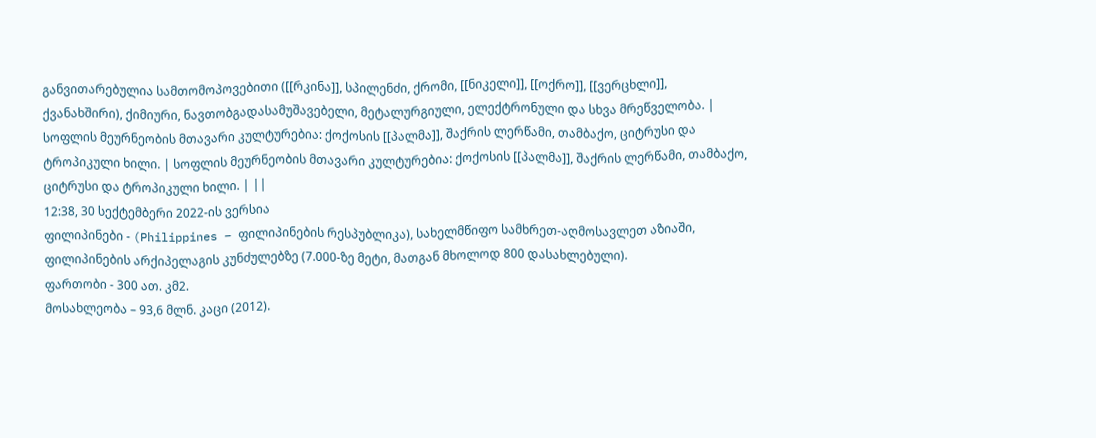განვითარებულია სამთომოპოვებითი ([[რკინა]], სპილენძი, ქრომი, [[ნიკელი]], [[ოქრო]], [[ვერცხლი]], ქვანახშირი), ქიმიური, ნავთობგადასამუშავებელი, მეტალურგიული, ელექტრონული და სხვა მრეწველობა. |
სოფლის მეურნეობის მთავარი კულტურებია: ქოქოსის [[პალმა]], შაქრის ლერწამი, თამბაქო, ციტრუსი და ტროპიკული ხილი. | სოფლის მეურნეობის მთავარი კულტურებია: ქოქოსის [[პალმა]], შაქრის ლერწამი, თამბაქო, ციტრუსი და ტროპიკული ხილი. | ||
12:38, 30 სექტემბერი 2022-ის ვერსია
ფილიპინები - (Philippines – ფილიპინების რესპუბლიკა), სახელმწიფო სამხრეთ-აღმოსავლეთ აზიაში, ფილიპინების არქიპელაგის კუნძულებზე (7.000-ზე მეტი, მათგან მხოლოდ 800 დასახლებული).
ფართობი - 300 ათ. კმ2.
მოსახლეობა – 93,6 მლნ. კაცი (2012).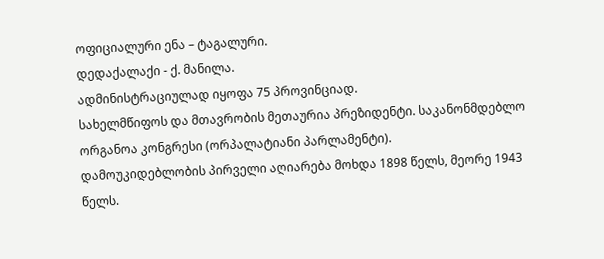ოფიციალური ენა – ტაგალური.
დედაქალაქი - ქ. მანილა.
ადმინისტრაციულად იყოფა 75 პროვინციად.
სახელმწიფოს და მთავრობის მეთაურია პრეზიდენტი. საკანონმდებლო ორგანოა კონგრესი (ორპალატიანი პარლამენტი).
დამოუკიდებლობის პირველი აღიარება მოხდა 1898 წელს, მეორე 1943 წელს.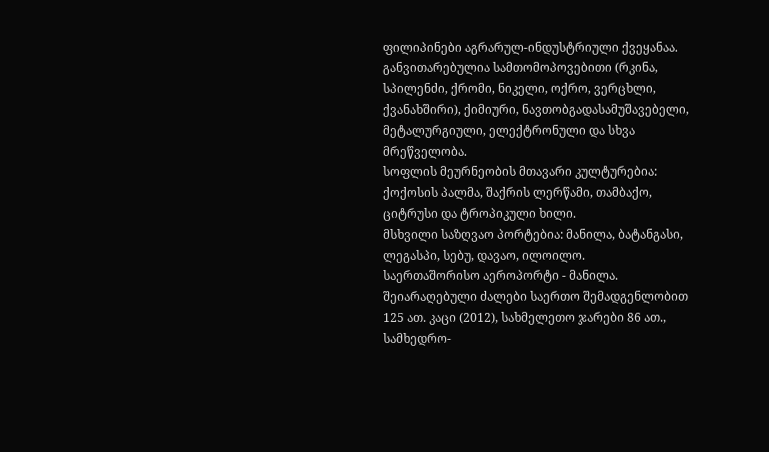ფილიპინები აგრარულ-ინდუსტრიული ქვეყანაა. განვითარებულია სამთომოპოვებითი (რკინა, სპილენძი, ქრომი, ნიკელი, ოქრო, ვერცხლი, ქვანახშირი), ქიმიური, ნავთობგადასამუშავებელი, მეტალურგიული, ელექტრონული და სხვა მრეწველობა.
სოფლის მეურნეობის მთავარი კულტურებია: ქოქოსის პალმა, შაქრის ლერწამი, თამბაქო, ციტრუსი და ტროპიკული ხილი.
მსხვილი საზღვაო პორტებია: მანილა, ბატანგასი, ლეგასპი, სებუ, დავაო, ილოილო.
საერთაშორისო აეროპორტი - მანილა.
შეიარაღებული ძალები საერთო შემადგენლობით 125 ათ. კაცი (2012), სახმელეთო ჯარები 86 ათ., სამხედრო-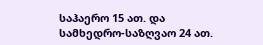საჰაერო 15 ათ. და სამხედრო-საზღვაო 24 ათ.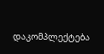დაკომპლექტება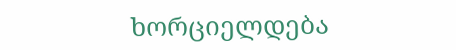ხორციელდება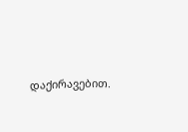დაქირავებით.